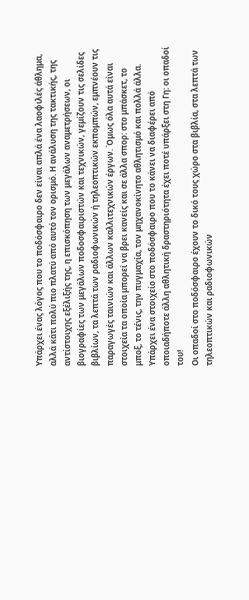Υπάρχει ένας λόγος που το ποδόσφαιρο δεν είναι απλά ένα λαοφιλές άθλημα, αλλά κάτι πολύ πιο πλατύ από αυτό τον ορισμό. Η ανάλυση της τακτικής, της αντίστοιχης εξέλιξής της, η επισκόπηση των μεγάλων αναμετρήσεων, οι βιογραφίες των μεγάλων ποδοσφαιριστών και τεχνικών, γεμίζουν τις σελίδες βιβλίων, τα λεπτά των ραδιοφωνικών ή τηλεοπτικών εκπομπών, εμπνέουν τις παραγωγές ταινιών και άλλων καλλιτεχνικών έργων. Όμως όλα αυτά είναι στοιχεία τα οποία μπορεί να βρει κανείς και σε άλλα σπορ: στο μπάσκετ, το μποξ, το τένις, την πυγμαχία, τον μηχανοκίνητο αθλητισμό και πολλά άλλα. Υπάρχει ένα στοιχείο στο ποδόσφαιρο που το κάνει να διαφέρει από οποιαδήποτε άλλη αθλητική δραστηριότητα έχει ποτέ υπάρξει στη Γη: οι οπαδοί του!
Οι οπαδοί στο ποδόσφαιρο έχουν το δικό τους χώρο στα βιβλία, στα λεπτά των τηλεοπτικών και ραδιοφωνικών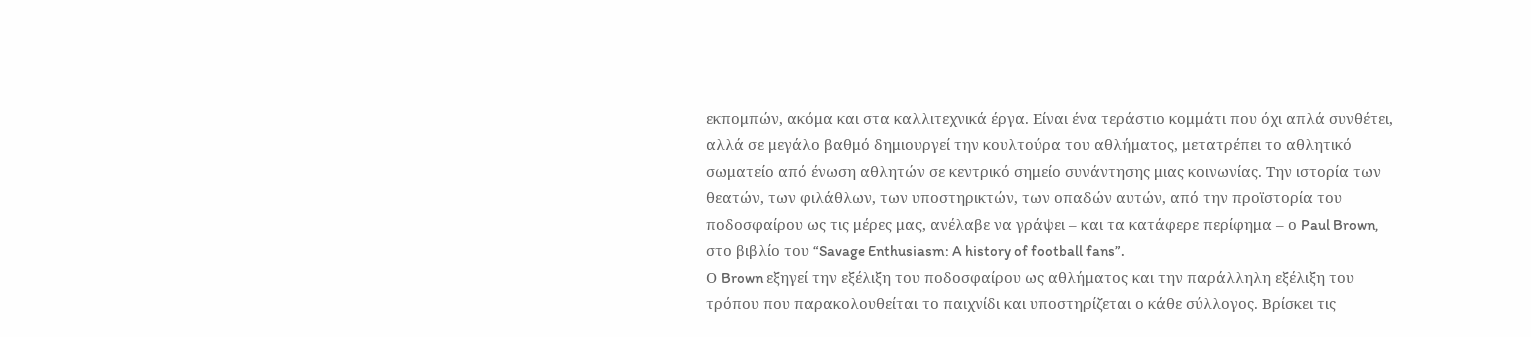εκπομπών, ακόμα και στα καλλιτεχνικά έργα. Είναι ένα τεράστιο κομμάτι που όχι απλά συνθέτει, αλλά σε μεγάλο βαθμό δημιουργεί την κουλτούρα του αθλήματος, μετατρέπει το αθλητικό σωματείο από ένωση αθλητών σε κεντρικό σημείο συνάντησης μιας κοινωνίας. Την ιστορία των θεατών, των φιλάθλων, των υποστηρικτών, των οπαδών αυτών, από την προϊστορία του ποδοσφαίρου ως τις μέρες μας, ανέλαβε να γράψει – και τα κατάφερε περίφημα – ο Paul Brown, στο βιβλίο του “Savage Enthusiasm: A history of football fans”.
Ο Brown εξηγεί την εξέλιξη του ποδοσφαίρου ως αθλήματος και την παράλληλη εξέλιξη του τρόπου που παρακολουθείται το παιχνίδι και υποστηρίζεται ο κάθε σύλλογος. Βρίσκει τις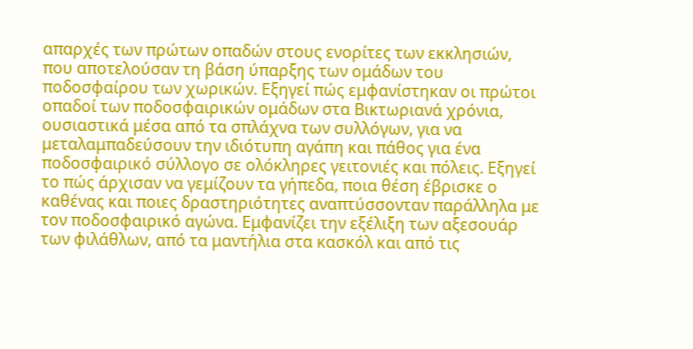απαρχές των πρώτων οπαδών στους ενορίτες των εκκλησιών, που αποτελούσαν τη βάση ύπαρξης των ομάδων του ποδοσφαίρου των χωρικών. Εξηγεί πώς εμφανίστηκαν οι πρώτοι οπαδοί των ποδοσφαιρικών ομάδων στα Βικτωριανά χρόνια, ουσιαστικά μέσα από τα σπλάχνα των συλλόγων, για να μεταλαμπαδεύσουν την ιδιότυπη αγάπη και πάθος για ένα ποδοσφαιρικό σύλλογο σε ολόκληρες γειτονιές και πόλεις. Εξηγεί το πώς άρχισαν να γεμίζουν τα γήπεδα, ποια θέση έβρισκε ο καθένας και ποιες δραστηριότητες αναπτύσσονταν παράλληλα με τον ποδοσφαιρικό αγώνα. Εμφανίζει την εξέλιξη των αξεσουάρ των φιλάθλων, από τα μαντήλια στα κασκόλ και από τις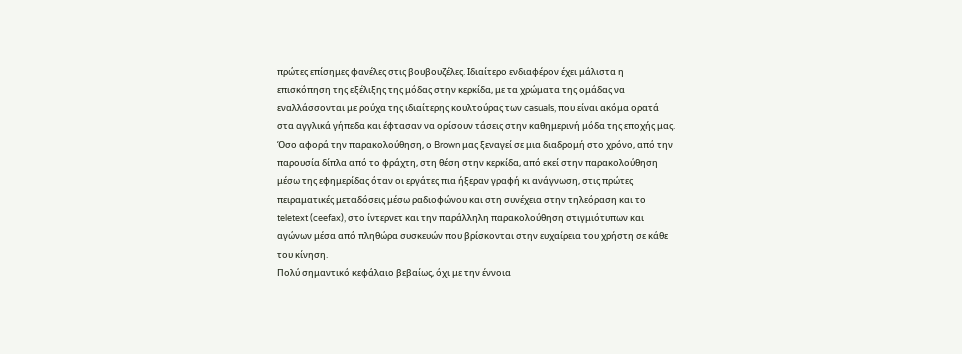πρώτες επίσημες φανέλες στις βουβουζέλες. Ιδιαίτερο ενδιαφέρον έχει μάλιστα η επισκόπηση της εξέλιξης της μόδας στην κερκίδα, με τα χρώματα της ομάδας να εναλλάσσονται με ρούχα της ιδιαίτερης κουλτούρας των casuals, που είναι ακόμα ορατά στα αγγλικά γήπεδα και έφτασαν να ορίσουν τάσεις στην καθημερινή μόδα της εποχής μας.
Όσο αφορά την παρακολούθηση, ο Brown μας ξεναγεί σε μια διαδρομή στο χρόνο, από την παρουσία δίπλα από το φράχτη, στη θέση στην κερκίδα, από εκεί στην παρακολούθηση μέσω της εφημερίδας όταν οι εργάτες πια ήξεραν γραφή κι ανάγνωση, στις πρώτες πειραματικές μεταδόσεις μέσω ραδιοφώνου και στη συνέχεια στην τηλεόραση και το teletext (ceefax), στο ίντερνετ και την παράλληλη παρακολούθηση στιγμιότυπων και αγώνων μέσα από πληθώρα συσκευών που βρίσκονται στην ευχαίρεια του χρήστη σε κάθε του κίνηση.
Πολύ σημαντικό κεφάλαιο βεβαίως, όχι με την έννοια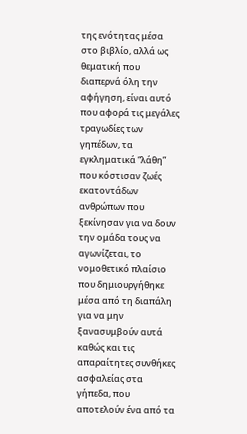της ενότητας μέσα στο βιβλίο, αλλά ως θεματική που διαπερνά όλη την αφήγηση, είναι αυτό που αφορά τις μεγάλες τραγωδίες των γηπέδων, τα εγκληματικά “λάθη” που κόστισαν ζωές εκατοντάδων ανθρώπων που ξεκίνησαν για να δουν την ομάδα τους να αγωνίζεται, το νομοθετικό πλαίσιο που δημιουργήθηκε μέσα από τη διαπάλη για να μην ξανασυμβούν αυτά καθώς και τις απαραίτητες συνθήκες ασφαλείας στα γήπεδα, που αποτελούν ένα από τα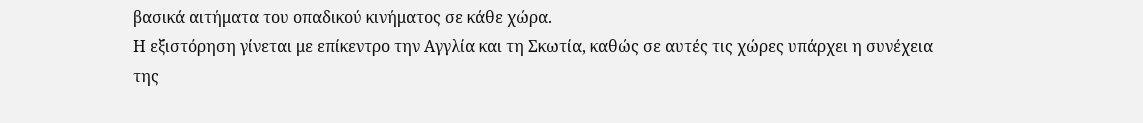βασικά αιτήματα του οπαδικού κινήματος σε κάθε χώρα.
Η εξιστόρηση γίνεται με επίκεντρο την Αγγλία και τη Σκωτία, καθώς σε αυτές τις χώρες υπάρχει η συνέχεια της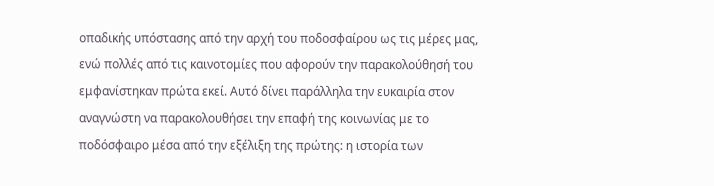οπαδικής υπόστασης από την αρχή του ποδοσφαίρου ως τις μέρες μας, ενώ πολλές από τις καινοτομίες που αφορούν την παρακολούθησή του εμφανίστηκαν πρώτα εκεί. Αυτό δίνει παράλληλα την ευκαιρία στον αναγνώστη να παρακολουθήσει την επαφή της κοινωνίας με το ποδόσφαιρο μέσα από την εξέλιξη της πρώτης: η ιστορία των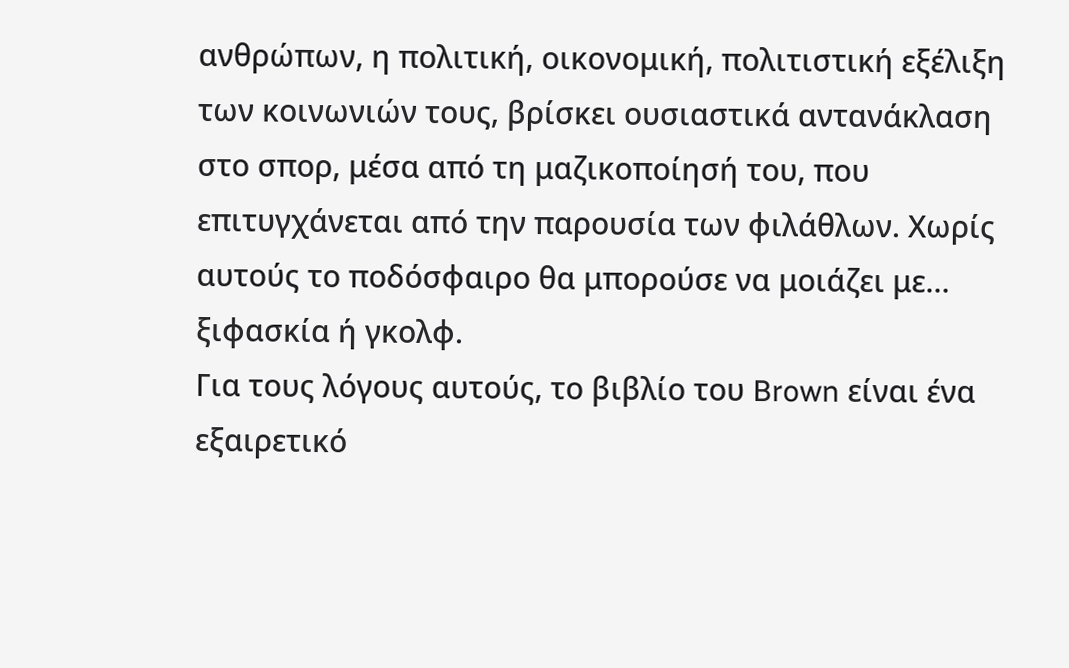ανθρώπων, η πολιτική, οικονομική, πολιτιστική εξέλιξη των κοινωνιών τους, βρίσκει ουσιαστικά αντανάκλαση στο σπορ, μέσα από τη μαζικοποίησή του, που επιτυγχάνεται από την παρουσία των φιλάθλων. Χωρίς αυτούς το ποδόσφαιρο θα μπορούσε να μοιάζει με… ξιφασκία ή γκολφ.
Για τους λόγους αυτούς, το βιβλίο του Brown είναι ένα εξαιρετικό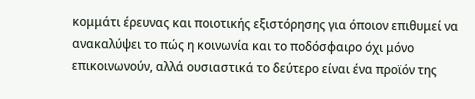κομμάτι έρευνας και ποιοτικής εξιστόρησης για όποιον επιθυμεί να ανακαλύψει το πώς η κοινωνία και το ποδόσφαιρο όχι μόνο επικοινωνούν, αλλά ουσιαστικά το δεύτερο είναι ένα προϊόν της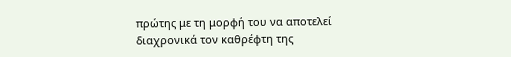πρώτης με τη μορφή του να αποτελεί διαχρονικά τον καθρέφτη της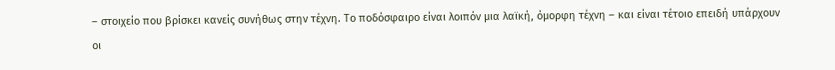– στοιχείο που βρίσκει κανείς συνήθως στην τέχνη. Το ποδόσφαιρο είναι λοιπόν μια λαϊκή, όμορφη τέχνη – και είναι τέτοιο επειδή υπάρχουν οι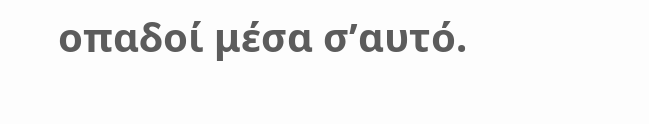οπαδοί μέσα σ’αυτό.